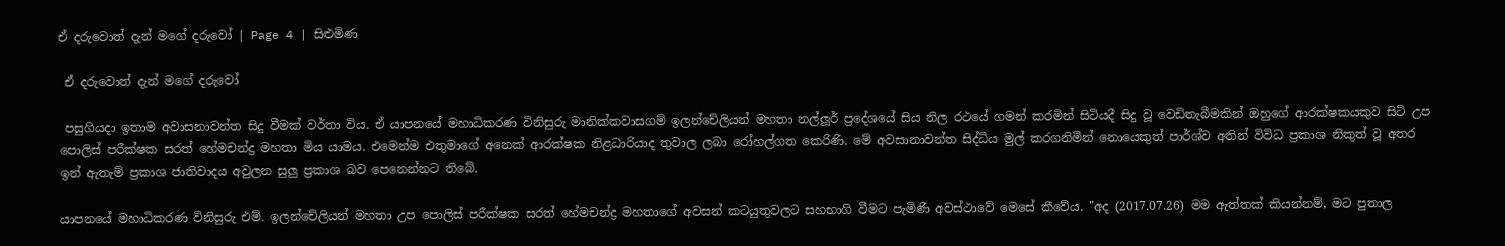ඒ දරුවොත් දැන් මගේ දරුවෝ | Page 4 | සිළුමිණ

 ඒ දරුවොත් දැන් මගේ දරුවෝ

 පසුගියදා ඉතාම අවාසනාවන්ත සිදු වීමක් වර්තා විය. ඒ යාපනයේ මහාධිකරණ විනිසුරු මානික්කවාසගම් ඉලන්චේලියන් මහතා නල්ලූර් ප්‍රදේශයේ සිය නිල රථයේ ගමන් කරමින් සිටියදී සිදු වූ වෙඩිතැබීමකින් ඔහුගේ ආරක්ෂකයකුව සිටි උප පොලිස් පරීක්ෂක සරත් හේමචන්ද්‍ර මහතා මිය යාමය. එමෙන්ම එතුමාගේ අනෙක් ආරක්ෂක නිළධාරියාද තුවාල ලබා රෝහල්ගත කෙරිණි. මේ අවසානාවන්ත සිද්ධිය මුල් කරගනිමින් නොයෙකුත් පාර්ශ්ව අතින් විවිධ ප්‍රකාශ නිකුත් වූ අතර ඉන් ඇතැම් ප්‍රකාශ ජාතිවාදය අවුලන සුලු ප්‍රකාශ බව පෙනෙන්නට තිබේ.

යාපනයේ මහාධිකරණ විනිසුරු එම්. ඉලන්චේලියන් මහතා උප පොලිස් පරීක්ෂක සරත් හේමචන්ද්‍ර මහතාගේ අවසන් කටයුතුවලට සහභාගි වීමට පැමිණි අවස්ථාවේ මෙසේ කීවේය. "අද (2017.07.26) මම ඇත්තක් කියන්නම්, මට පුතාල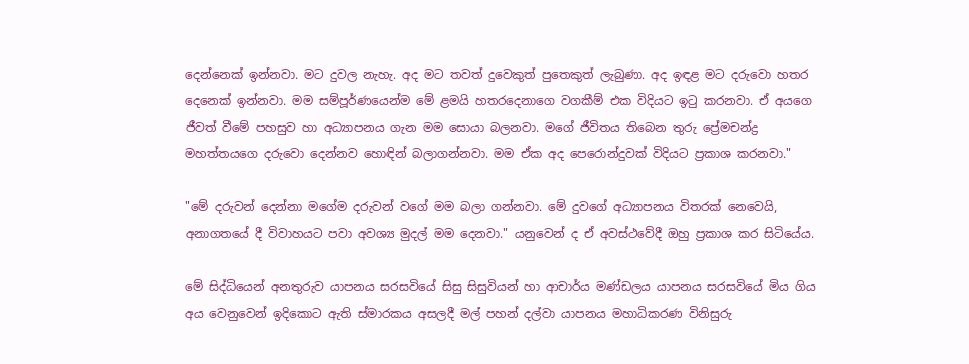දෙන්නෙක් ඉන්නවා. මට දුවල නැහැ. අද මට තවත් දුවෙකුත් පුතෙකුත් ලැබුණා. අද ඉඳළ මට දරුවො හතර දෙනෙක් ඉන්නවා. මම සම්පූර්ණයෙන්ම මේ ළමයි හතරදෙනාගෙ වගකීම් එක විදියට ඉටු කරනවා. ඒ අයගෙ ජීවත් වීමේ පහසුව හා අධ්‍යාපනය ගැන මම සොයා බලනවා. මගේ ජීවිතය තිබෙන තුරු ප්‍රේමචන්ද්‍ර මහත්තයගෙ දරුවො දෙන්නව හොඳින් බලාගන්නවා. මම ඒක අද පෙරොන්දුවක් විදියට ප්‍රකාශ කරනවා."

"මේ දරුවන් දෙන්නා මගේම දරුවන් වගේ මම බලා ගන්නවා. මේ දුවගේ අධ්‍යාපනය විතරක් නෙවෙයි, අනාගතයේ දී විවාහයට පවා අවශ්‍ය මුදල් මම දෙනවා." යනුවෙන් ද ඒ අවස්ථවේදී ඔහු ප්‍රකාශ කර සිටියේය.

මේ සිද්ධියෙන් අනතුරුව යාපනය සරසවියේ සිසු සිසුවියන් හා ආචාර්ය මණ්ඩලය යාපනය සරසවියේ මිය ගිය අය වෙනුවෙන් ඉදිකොට ඇති ස්මාරකය අසලදී මල් පහන් දල්වා යාපනය මහාධිකරණ විනිසුරු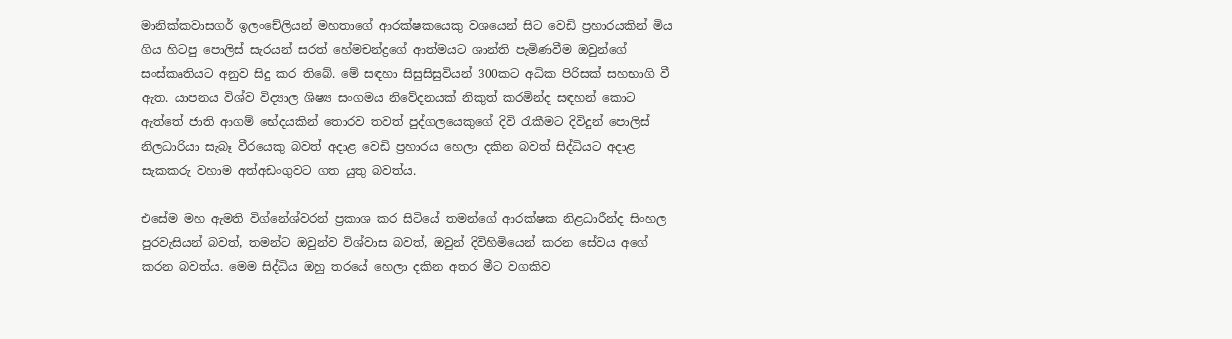මානික්කවාසගර් ඉලංචේලියන් මහතාගේ ආරක්ෂකයෙකු වශයෙන් සිට වෙඩි ප්‍රහාරයකින් මිය ගිය හිටපු පොලිස් සැරයන් සරත් හේමචන්ද්‍රගේ ආත්මයට ශාන්ති පැමිණවීම ඔවුන්ගේ සංස්කෘතියට අනුව සිදු කර තිබේ. මේ සඳහා සිසුසිසුවියන් 300කට අධික පිරිසක් සහභාගි වී ඇත. යාපනය විශ්ව විද්‍යාල ශිෂ්‍ය සංගමය නිවේදනයක් නිකුත් කරමින්ද සඳහන් කොට ඇත්තේ ජාති ආගම් භේදයකින් තොරව තවත් පුද්ගලයෙකුගේ දිවි රැකීමට දිවිදුන් පොලිස් නිලධාරියා සැබෑ වීරයෙකු බවත් අදාළ වෙඩි ප්‍රහාරය හෙලා දකින බවත් සිද්ධියට අදාළ සැකකරු වහාම අත්අඩංගුවට ගත යුතු බවත්ය.

එසේම මහ ඇමති විග්නේශ්වරන් ප්‍රකාශ කර සිටියේ තමන්ගේ ආරක්ෂක නිළධාරීන්ද සිංහල පුරවැසියන් බවත්, තමන්ට ඔවුන්ව විශ්වාස බවත්, ඔවුන් දිවිහිමියෙන් කරන සේවය අගේ කරන බවත්ය. මෙම සිද්ධිය ඔහු තරයේ හෙලා දකින අතර මීට වගකිව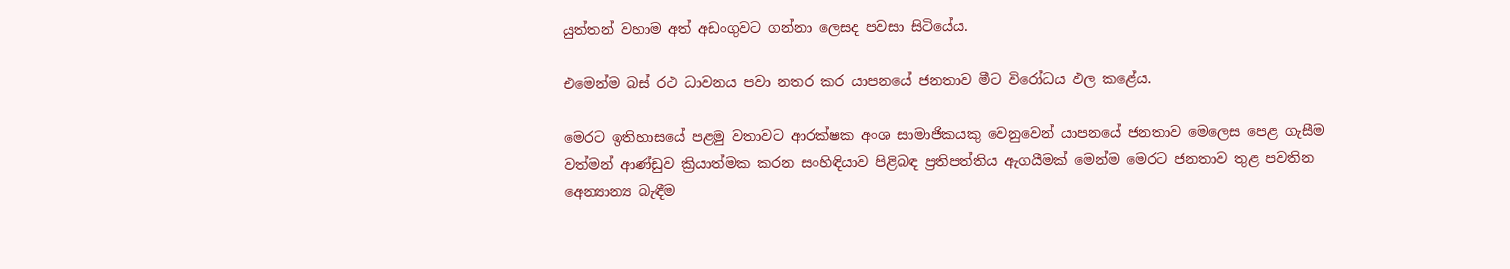යුත්තන් වහාම අත් අඩංගුවට ගන්නා ලෙසද පවසා සිටියේය.

එමෙන්ම බස් රථ ධාවනය පවා නතර කර යාපනයේ ජනතාව මීට විරෝධය ඵල කළේය.

මෙරට ඉතිහාසයේ පළමු වතාවට ආරක්ෂක අංශ සාමාජිකයකු වෙනුවෙන් යාපනයේ ජනතාව මෙලෙස පෙළ ගැසීම වත්මන් ආණ්ඩුව ක්‍රියාත්මක කරන සංහිඳියාව පිළිබඳ ප්‍රතිපත්තිය ඇගයීමක් මෙන්ම මෙරට ජනතාව තුළ පවතින අ‍ෙන්‍යාන්‍ය බැඳීම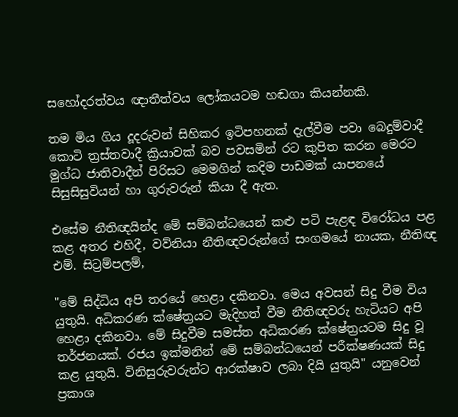සහෝදරත්වය ඥාතීත්වය ලෝකයටම හඬගා කියන්නකි.

තම මිය ගිය දූදරුවන් සිහිකර ඉටිපහනක් දැල්වීම පවා බෙදුම්වාදී කොටි ත්‍රස්තවාදී ක්‍රියාවක් බව පවසමින් රට කුපිත කරන මෙරට මුග්ධ ජාතිවාදීන් පිරිසට මෙමගින් කදිම පාඩමක් යාපනයේ සිසුසිසුවියන් හා ගුරුවරුන් කියා දී ඇත.

එසේම නීතිඥයින්ද මේ සම්බන්ධයෙන් කළු පටි පැළඳ විරෝධය පළ කළ අතර එහිදී, වව්නියා නීතිඥවරුන්ගේ සංගමයේ නායක, නීතිඥ එම්. සිට්‍රම්පලම්,

"මේ සිද්ධිය අපි තරයේ හෙළා දකිනවා. මෙය අවසන් සිදු වීම විය යුතුයි. අධිකරණ ක්ෂේත්‍රයට මැදිහත් වීම නීතිඥවරු හැටියට අපි හෙළා දකිනවා. මේ සිදුවීම සමස්ත අධිකරණ ක්ෂේත්‍රයටම සිදු වූ තර්ජනයක්. රජය ඉක්මනින් මේ සම්බන්ධයෙන් පරීක්ෂණයක් සිදු කළ යුතුයි. විනිසුරුවරුන්ට ආරක්ෂාව ලබා දියි යුතුයි" යනුවෙන් ප්‍රකාශ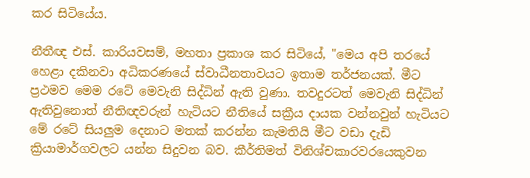කර සිටියේය.

නීතීඥ එස්. කාරියවසම්, මහතා ප්‍රකාශ කර සිටියේ, "මෙය අපි තරයේ හෙළා දකිනවා අධිකරණයේ ස්වාධීනතාවයට ඉතාම තර්ජනයක්. මීට ප්‍රථමව මෙම රටේ මෙවැනි සිද්ධින් ඇති වුණා. තවදුරටත් මෙවැනි සිද්ධින් ඇතිවුනොත් නීතිඥවරුන් හැටියට නීතියේ සක්‍රීය දායක වන්නවුන් හැටියට මේ රටේ සියලුම දෙනාට මතක් කරන්න කැමතියි මීට වඩා දැඩි ක්‍රියාමාර්ගවලට යන්න සිදුවන බව. කීර්තිමත් විනිශ්චකාරවරයෙකුවන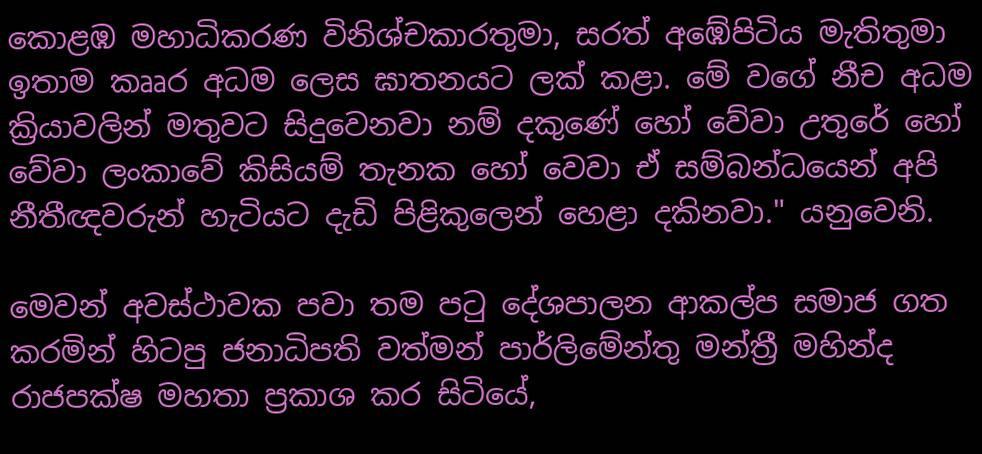කොළඹ මහාධිකරණ විනිශ්චකාරතුමා, සරත් අඹේපිටිය මැතිතුමා ඉතාම කෲර අධම ලෙස ඝාතනයට ලක් කළා. මේ වගේ නීච අධම ක්‍රියාවලින් මතුවට සිදුවෙනවා නම් දකු‍ණේ හෝ වේවා උතුරේ හෝ වේවා ලංකාවේ කිසියම් තැනක ‍හෝ වෙවා ඒ සම්බන්ධයෙන් අපි නීතීඥවරුන් හැටියට දැඩි පිළිකුලෙන් හෙළා දකිනවා." යනුවෙනි.

මෙවන් අවස්ථාවක පවා තම පටු දේශපාලන ආකල්ප සමාජ ගත කරමින් හිටපු ජනාධිපති වත්මන් පාර්ලිමේන්තු මන්ත්‍රී මහින්ද රාජපක්ෂ මහතා ප්‍රකාශ කර සිටියේ,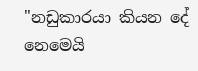"නඩුකාරයා කියන දේ නෙමෙයි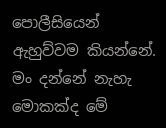පොලීසියෙන් ඇහුව්වම කියන්නේ. මං දන්නේ නැහැ මොකක්ද මේ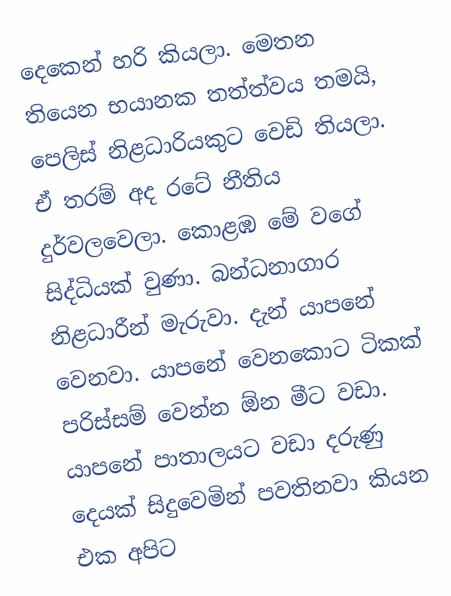දෙකෙන් හරි කියලා. මෙතන තියෙන භයානක තත්ත්වය තමයි, පෙලිස් නිළධාරියකුට වෙඩි තියලා. ඒ තරම් අද රටේ නීතිය දුර්වලවෙලා. කොළඹ මේ වගේ සිද්ධියක් වුණා. බන්ධනාගාර නිළධාරීන් මැරුවා. දැන් යාපනේ වෙනවා. යාපනේ වෙනකොට ටිකක් පරිස්සම් වෙන්න ඕන මීට වඩා. යාපනේ පාතාලයට වඩා දරුණු දෙයක් සිදුවෙමින් පවතිනවා කියන එක අපිට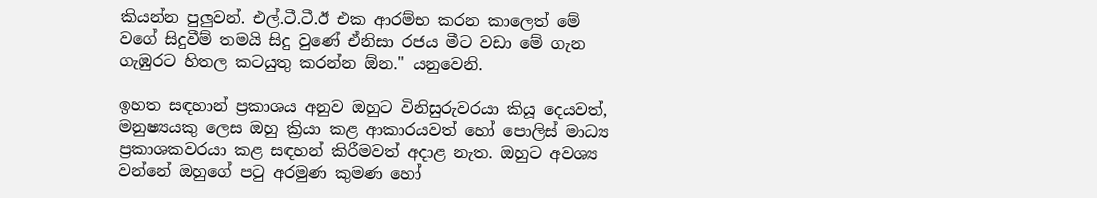කියන්න පුලුවන්. එල්.ටී.ටී.ඊ එක ආරම්භ කරන කාලෙත් මේ වගේ සිදුවීම් තමයි සිදු වුණේ ඒනිසා රජය මීට වඩා මේ ගැන ගැඹුරට හිතල කටයුතු කරන්න ඕන." යනුවෙනි.

ඉහත සඳහාන් ප්‍රකාශය අනුව ඔහුට විනිසුරුවරයා කියූ දෙයවත්, මනුෂ්‍යයකු ලෙස ඔහු ක්‍රියා කළ ආකාරයවත් හෝ පොලිස් මාධ්‍ය ප්‍රකාශකවරයා කළ සඳහන් කිරීමවත් අදාළ නැත. ඔහුට අවශ්‍ය වන්නේ ඔහුගේ පටු අරමුණ කුමණ හෝ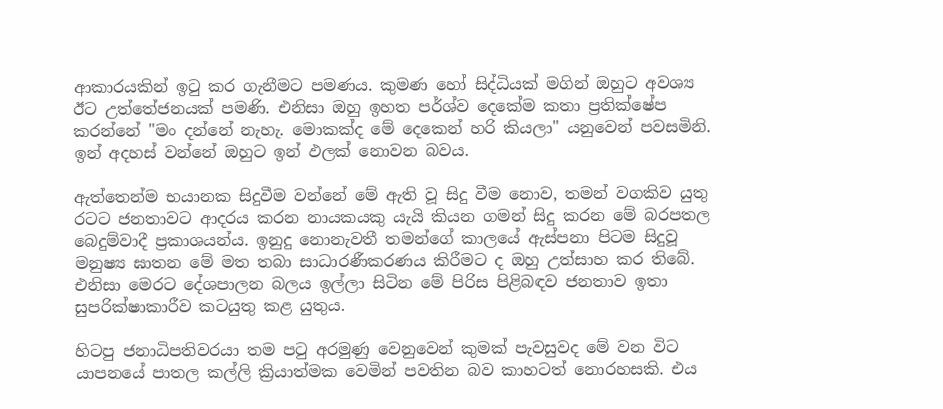ආකාරයකින් ඉටු කර ගැනීමට පමණය. කුමණ හෝ සිද්ධියක් මගින් ඔහුට අවශ්‍ය ඊට උත්තේජනයක් පමණි. එනිසා ඔහු ඉහත පර්ශ්ව දෙකේම කතා ප්‍රතික්ෂේප කරන්නේ "මං දන්නේ නැහැ. මොකක්ද මේ දෙකෙන් හරි කියලා" යනුවෙන් පවසමිනි. ඉන් අදහස් වන්නේ ඔහුට ඉන් ඵලක් නොවන බවය.

ඇත්තෙන්ම භයානක සිදුවීම වන්නේ මේ ඇති වූ සිදු වීම නොව, තමන් වගකිව යුතු රටට ජනතාවට ආදරය කරන නායකයකු යැයි කියන ගමන් සිදු කරන මේ බරපතල බෙදුම්වාදී ප්‍රකාශයන්ය. ඉනුදු නොනැවතී තමන්ගේ කාලයේ ඇස්පනා පිටම සිදුවූ මනුෂ්‍ය ඝාතන මේ මත තබා සාධාරණීකරණය කිරීමට ද ඔහු උත්සාහ කර තිබේ. එනිසා මෙරට දේශපාලන බලය ඉල්ලා සිටින මේ පිරිස පිළිබඳව ජනතාව ඉතා සුපරික්ෂාකාරීව කටයුතු කළ යුතුය.

හිටපු ජනාධිපතිවරයා තම පටු අරමුණු වෙනුවෙන් කුමක් පැවසුවද මේ වන විට යාපනයේ පාතල කල්ලි ක්‍රියාත්මක වෙමින් පවතින බව කාහටත් නොරහසකි. එය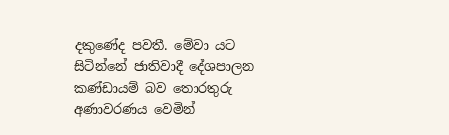දකුණේද පවතී. මේවා යට සිටින්නේ ජාතිවාදී දේශපාලන කණ්ඩායම් බව තොරතුරු අණාවරණය වෙමින්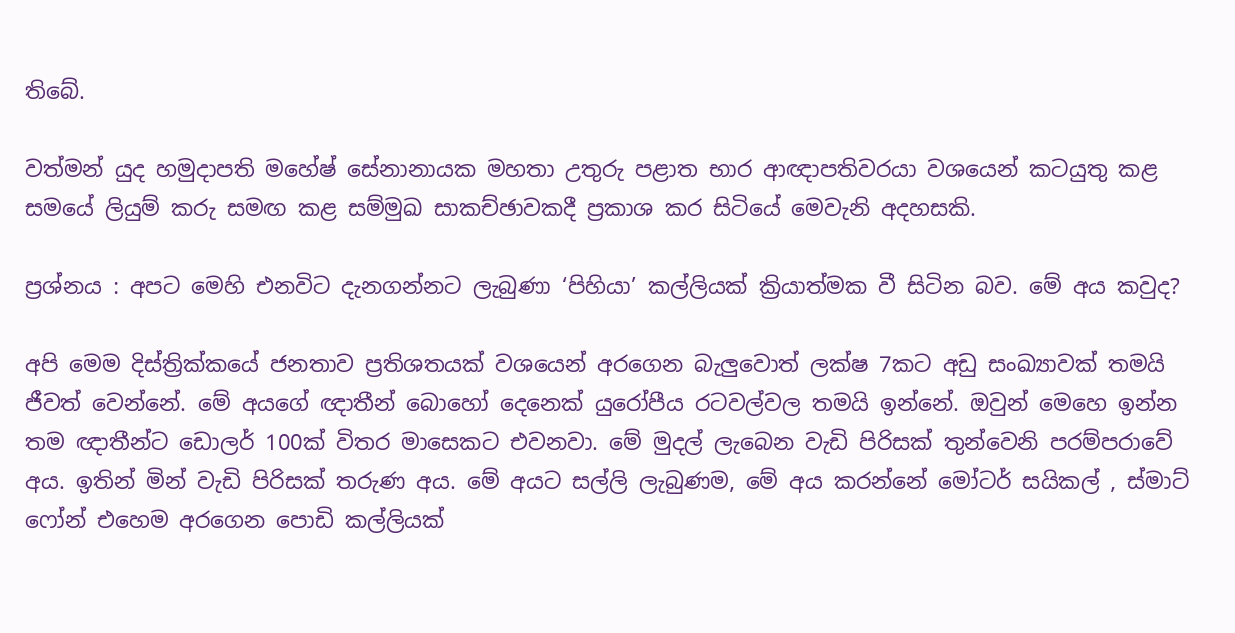තිබේ.

වත්මන් යුද හමුදාපති මහේෂ් සේනානායක මහතා උතුරු පළාත භාර ආඥාපතිවරයා වශයෙන් කටයුතු කළ සමයේ ලියුම් කරු සමඟ කළ සම්මුඛ සාකච්ඡාවකදී ප්‍රකාශ කර සිටියේ මෙවැනි අදහසකි.

ප්‍රශ්නය : අපට මෙහි එනවිට දැනගන්නට ලැබුණා ‘පිහියා’ කල්ලියක් ක්‍රියාත්මක වී සිටින බව. මේ අය කවුද?

අපි මෙම දිස්ත්‍රික්කයේ ජනතාව ප්‍රතිශතයක් වශයෙන් අරගෙන බැලුවොත් ලක්ෂ 7කට අඩු සංඛ්‍යාවක් තමයි ජීවත් වෙන්නේ. මේ අයගේ ඥාතීන් බොහෝ දෙනෙක් යුරෝපීය රටවල්වල තමයි ඉන්නේ. ඔවුන් මෙහෙ ඉන්න තම ඥාතීන්ට ඩොලර් 100ක් විතර මාසෙකට එවනවා. මේ මුදල් ලැබෙන වැඩි පිරිසක් තුන්වෙනි පරම්පරාවේ අය. ඉතින් මින් වැඩි පිරිසක් තරුණ අය. මේ අයට සල්ලි ලැබුණම, මේ අය කරන්නේ මෝටර් සයිකල් , ස්මාට් ෆෝන් එහෙම අරගෙන පොඩි කල්ලියක්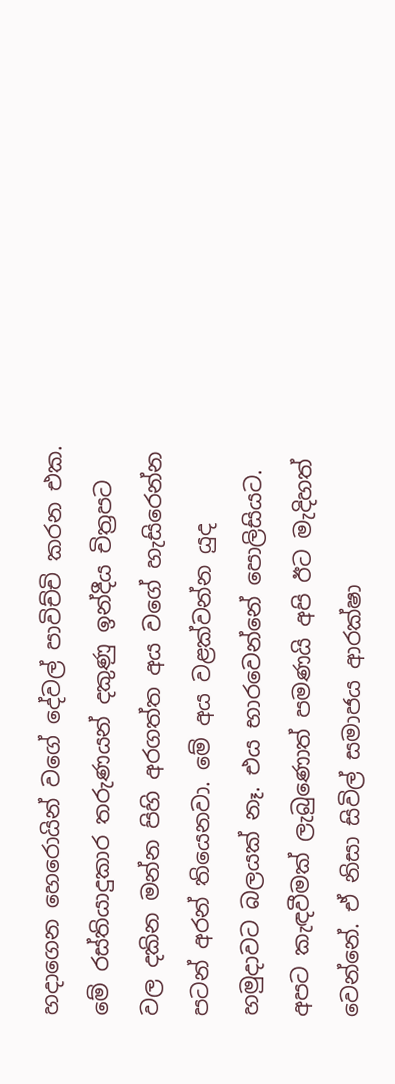හදාගෙන හෙරොයින් වගේ දේවල් පාවිච්චි කරන එක. මේ රස්තියාදුකාර තරුණයන් දකුණු ඉන්දීය චිත්‍රපට වල දකින මන්න පිහි අරගත්ත අය වගේ හැසිරෙන්න පටන් අරන් තියෙනවා. මේ අය වළක්වන්න යුද හමුදාවට බලයක් නෑ. එය භාරවෙන්නේ පොලිසියට. අපට කැඳවීමක් ලැබුණොත් පමණයි අපි ඊට මැදිහත් වෙන්නේ. ඒ නිසා සිවිල් සමාජය ආරක්ෂා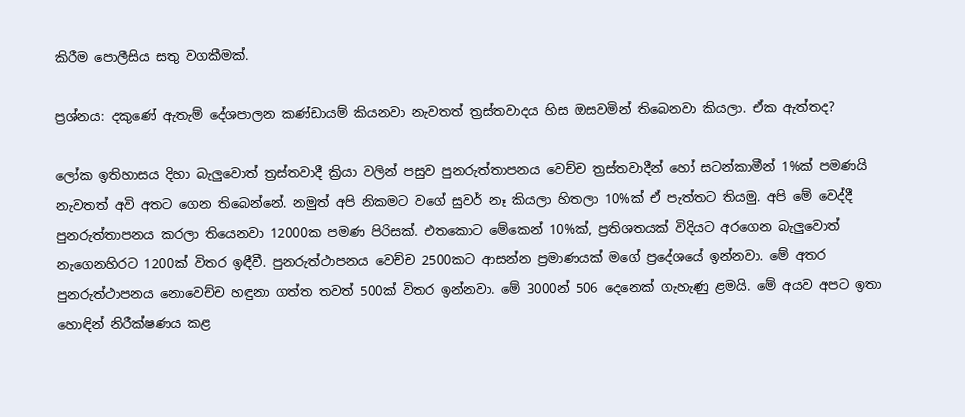කිරීම පොලීසිය සතු වගකීමක්.

ප්‍රශ්නය: දකුණේ ඇතැම් දේශපාලන කණ්ඩායම් කියනවා නැවතත් ත්‍රස්තවාදය හිස ඔසවමින් තිබෙනවා කියලා. ඒක ඇත්තද?

ලෝක ඉතිහාසය දිහා බැලුවොත් ත්‍රස්තවාදී ක්‍රියා වලින් පසුව පුනරුත්තාපනය වෙච්ච ත්‍රස්තවාදීන් හෝ සටන්කාමීන් 1%ක් පමණයි නැවතත් අවි අතට ගෙන තිබෙන්නේ. නමුත් අපි නිකමට වගේ සුවර් නෑ කියලා හිතලා 10%ක් ඒ පැත්තට තියමු. අපි මේ වෙද්දී පුනරුත්තාපනය කරලා තියෙනවා 12000ක පමණ පිරිසක්. එතකොට මේකෙන් 10%ක්, ප්‍රතිශතයක් විදියට අරගෙන බැලුවොත් නැගෙනහිරට 1200ක් විතර ඉඳීවී. පුනරුත්ථාපනය වෙච්ච 2500කට ආසන්න ප්‍රමාණයක් මගේ ප්‍රදේශයේ ඉන්නවා. මේ අතර පුනරුත්ථාපනය නොවෙච්ච හඳුනා ගත්ත තවත් 500ක් විතර ඉන්නවා. මේ 3000න් 506 දෙනෙක් ගැහැණු ළමයි. මේ අයව අපට ඉතා හොඳින් නිරීක්ෂණය කළ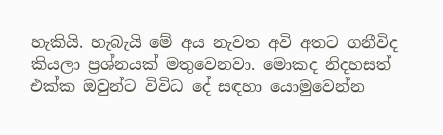හැකියි. හැබැයි මේ අය නැවත අවි අතට ගනීවිද කියලා ප්‍රශ්නයක් මතුවෙනවා. මොකද නිදහසත් එක්ක ඔවුන්ට විවිධ දේ සඳහා යොමුවෙන්න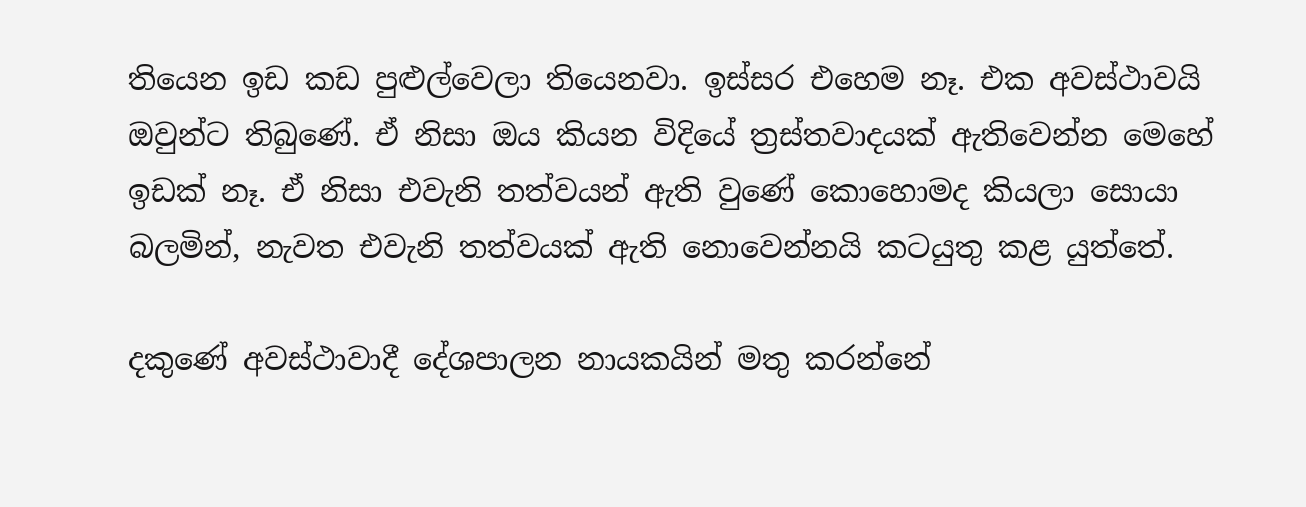තියෙන ඉඩ කඩ පුළුල්වෙලා තියෙනවා. ඉස්සර එහෙම නෑ. එක අවස්ථාවයි ඔවුන්ට තිබුණේ. ඒ නිසා ඔය කියන විදියේ ත්‍රස්තවාදයක් ඇතිවෙන්න මෙහේ ඉඩක් නෑ. ඒ නිසා එවැනි තත්වයන් ඇති වුණේ කොහොමද කියලා සොයා බලමින්, නැවත එවැනි තත්වයක් ඇති නොවෙන්නයි කටයුතු කළ යුත්තේ.

දකුණේ අවස්ථාවාදී දේශපාලන නායකයින් මතු කරන්නේ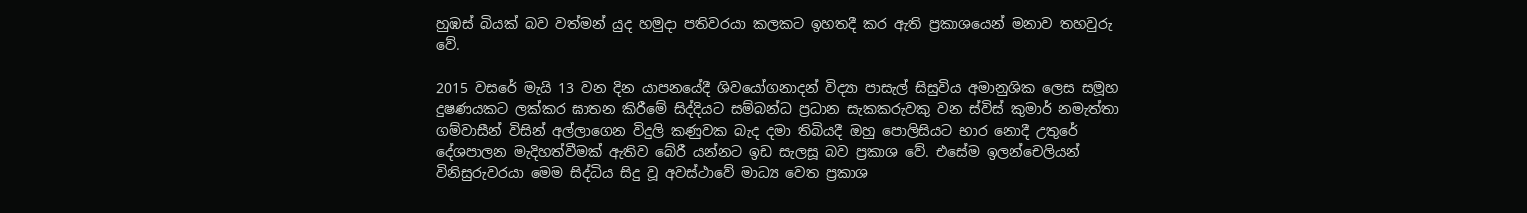හුඹස් බියක් බව වත්මන් යුද හමුදා පතිවරයා කලකට ඉහතදී කර ඇති ප්‍රකාශයෙන් මනාව තහවුරු වේ.

2015 වසරේ මැයි 13 වන දින යාපනයේදී ශිවයෝගනාදන් විද්‍යා පාසැල් සිසුවිය අමානුශික ලෙස සමූහ දුෂණයකට ලක්කර ඝාතන කිරීමේ සිද්දියට සම්බන්ධ ප්‍රධාන සැකකරුවකු වන ස්විස් කුමාර් නමැත්තා ගම්වාසීන් විසින් අල්ලාගෙන විදුලි කණුවක බැද දමා තිබියදී ඔහු පොලිසියට භාර නොදී උතුරේ දේශපාලන මැදිහත්වීමක් ඇතිව බේරී යන්නට ඉඩ සැලසූ බව ප්‍රකාශ වේ. එසේම ඉලන්චෙලියන් විනිසුරුවරයා මෙම සිද්ධිය සිදු වූ අවස්ථාවේ මාධ්‍ය වෙත ප්‍රකාශ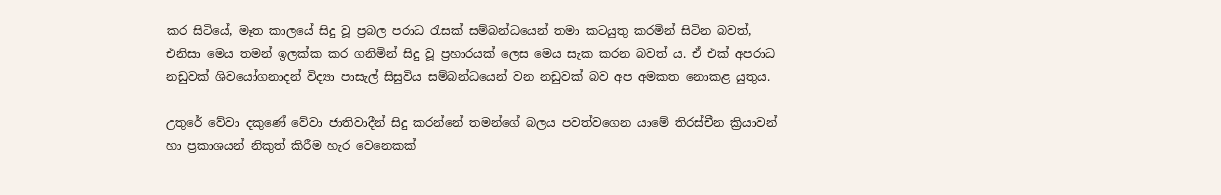කර සිටියේ, මෑත කාලයේ සිදු වූ ප්‍රබල පරාධ රැසක් සම්බන්ධයෙන් තමා කටයුතු කරමින් සිටින බවත්, එනිසා මෙය තමන් ඉලක්ක කර ගනිමින් සිදු වූ ප්‍රහාරයක් ලෙස මෙය සැක කරන බවත් ය. ඒ එක් අපරාධ නඩුවක් ශිවයෝගනාදන් විද්‍යා පාසැල් සිසුවිය සම්බන්ධයෙන් වන නඩුවක් බව අප අමකත නොකළ යුතුය.

උතුරේ වේවා දකුණේ වේවා ජාතිවාදීන් සිදු කරන්නේ තමන්ගේ බලය පවත්වගෙන යාමේ තිරස්චීන ක්‍රියාවන් හා ප්‍රකාශයන් නිකුත් කිරීම හැර වෙනෙකක්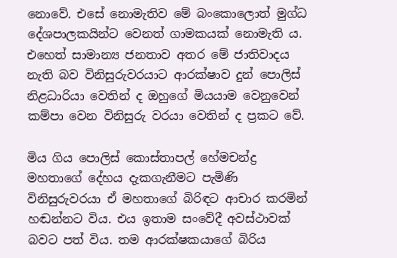නොවේ. එසේ නොමැතිව මේ බංකොලොත් මුග්ධ දේශපාලකයින්ට වෙනත් ගාමකයක් නොමැති ය. එහෙත් සාමාන්‍ය ජනතාව අතර මේ ජාතිවාදය නැති බව විනිසුරුවරයාට ආරක්ෂාව දුන් පොලිස් නිළධාරියා වෙතින් ද ඔහුගේ මියයාම වෙනුවෙන් කම්පා වෙන විනිසුරු වරයා වෙතින් ද ප්‍රකට වේ.

මිය ගිය පොලිස් කොස්තාපල් හේමචන්ද්‍ර මහතාගේ දේහය දැකගැනීමට පැමිණි විනිසුරුවරයා ඒ මහතාගේ බිරිඳට ආචාර කරමින් හඬන්නට විය. එය ඉතාම සංවේදී අවස්ථාවක් බවට පත් විය. තම ආරක්ෂකයාගේ බිරිය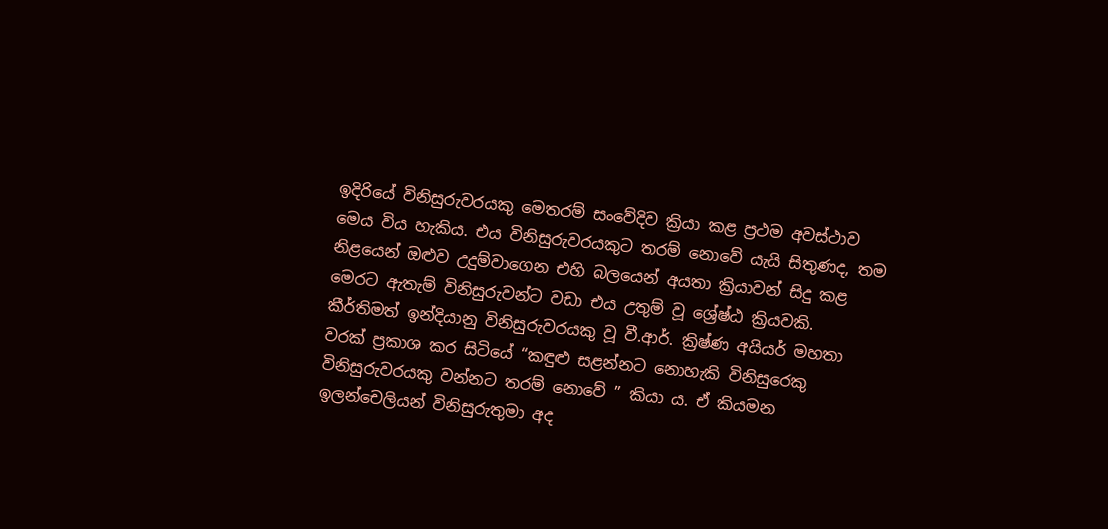ඉදිරියේ විනිසුරුවරයකු මෙතරම් සංවේදිව ක්‍රියා කළ ප්‍රථම අවස්ථාව මෙය විය හැකිය. එය විනිසුරුවරයකුට තරම් නොවේ යැයි සිතුණද, තම නිළයෙන් ඔළුව උදුම්වාගෙන එහි බලයෙන් අයතා ක්‍රියාවන් සිදු කළ මෙරට ඇතැම් විනිසුරුවන්ට වඩා එය උතුම් වූ ශ්‍රේෂ්ඨ ක්‍රියවකි. කීර්තිමත් ඉන්දියානු විනිසුරුවරයකු වූ වී.ආර්. ක්‍රිෂ්ණ අයියර් මහතා වරක් ප්‍රකාශ කර සිටියේ “කඳුළු සළන්නට නොහැකි විනිසුරෙකු විනිසුරුවරයකු වන්නට තරම් නොවේ ” කියා ය. ඒ කියමන ඉලන්චෙලියන් විනිසුරුතුමා අද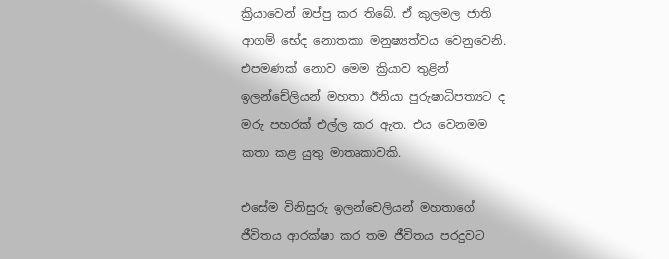ක්‍රියාවෙන් ඔප්පු කර තිබේ. ඒ කුලමල ජාති ආගම් භේද නොතකා මනුෂ්‍යත්වය වෙනුවෙනි. එපමණක් නොව මෙම ක්‍රියාව තුළින් ඉලන්චේලියන් මහතා ඊනියා පුරුෂාධිපත්‍යට ද මරු පහරක් එල්ල කර ඇත. එය වෙනමම කතා කළ යුතු මාතෘකාවකි.

එසේම විනිසුරු ඉලන්චෙලියන් මහතාගේ ජීවිතය ආරක්ෂා කර තම ජීවිතය පරදුවට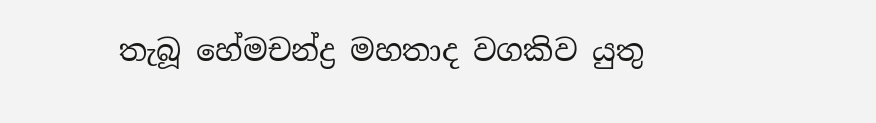තැබූ හේමචන්ද්‍ර මහතාද වගකිව යුතු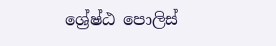ශ්‍රේෂ්ඨ පොලිස්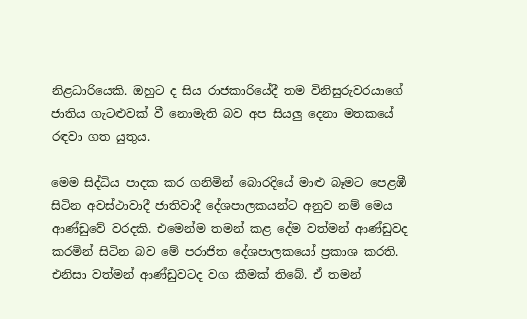නිළධාරියෙකි. ඔහුට ද සිය රාජකාරියේදී තම විනිසුරුවරයාගේ ජාතිය ගැටළුවක් වී නොමැති බව අප සියලු දෙනා මතකයේ රඳවා ගත යුතුය.

මෙම සිද්ධිය පාදක කර ගනිමින් බොරදියේ මාළු බෑමට පෙළඹී සිටින අවස්ථාවාදී ජාතිවාදී දේශපාලකයන්ට අනුව නම් මෙය ආණ්ඩුවේ වරදකි. එමෙන්ම තමන් කළ දේම වත්මන් ආණ්ඩුවද කරමින් සිටින බව මේ පරාජිත දේශපාලකයෝ ප්‍රකාශ කරති. එනිසා වත්මන් ආණ්ඩුවටද වග කීමක් තිබේ. ඒ තමන්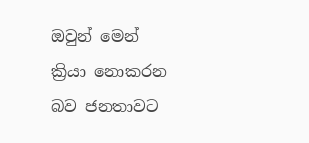ඔවුන් මෙන් ක්‍රියා නොකරන බව ජනතාවට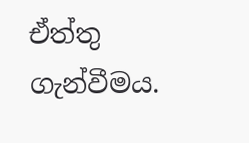ඒත්තු ගැන්වීමය.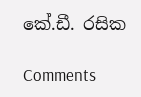කේ.ඩී. රසික

Comments